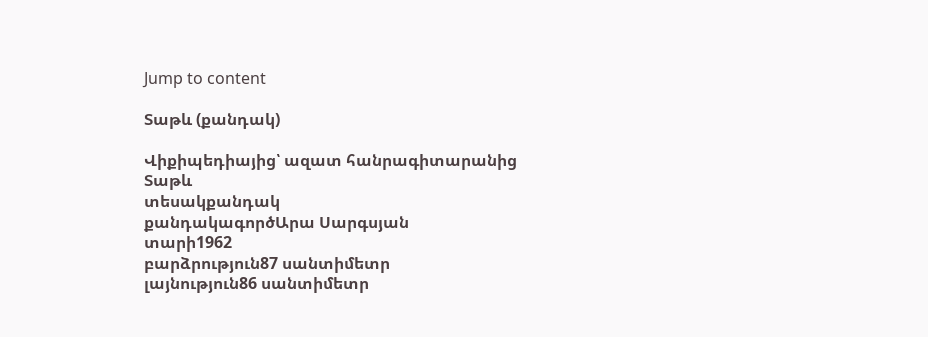Jump to content

Տաթև (քանդակ)

Վիքիպեդիայից՝ ազատ հանրագիտարանից
Տաթև
տեսակքանդակ
քանդակագործԱրա Սարգսյան
տարի1962
բարձրություն87 սանտիմետր
լայնություն86 սանտիմետր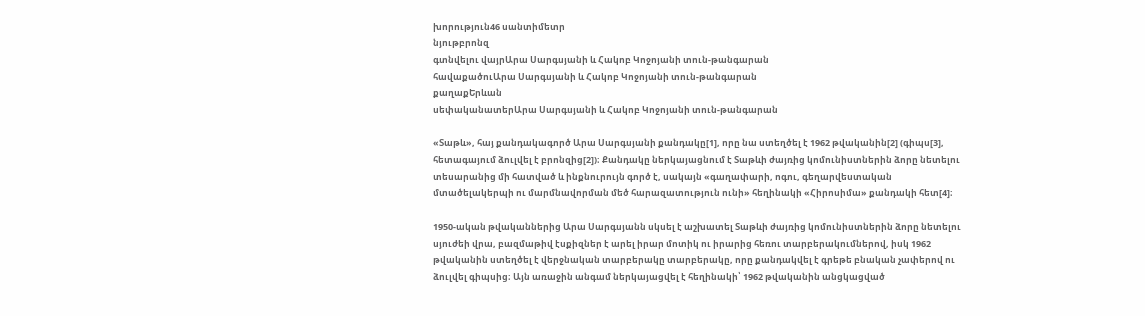խորություն46 սանտիմետր
նյութբրոնզ
գտնվելու վայրԱրա Սարգսյանի և Հակոբ Կոջոյանի տուն-թանգարան
հավաքածուԱրա Սարգսյանի և Հակոբ Կոջոյանի տուն-թանգարան
քաղաքԵրևան
սեփականատերԱրա Սարգսյանի և Հակոբ Կոջոյանի տուն-թանգարան

«Տաթև», հայ քանդակագործ Արա Սարգսյանի քանդակը[1], որը նա ստեղծել է 1962 թվականին[2] (գիպս[3], հետագայում ձուլվել է բրոնզից[2])։ Քանդակը ներկայացնում է Տաթևի ժայռից կոմունիստներին ձորը նետելու տեսարանից մի հատված և ինքնուրույն գործ է, սակայն «գաղափարի, ոգու, գեղարվեստական մտածելակերպի ու մարմնավորման մեծ հարազատություն ունի» հեղինակի «Հիրոսիմա» քանդակի հետ[4]։

1950-ական թվականներից Արա Սարգսյանն սկսել է աշխատել Տաթևի ժայռից կոմունիստներին ձորը նետելու սյուժեի վրա, բազմաթիվ էսքիզներ է արել իրար մոտիկ ու իրարից հեռու տարբերակումներով, իսկ 1962 թվականին ստեղծել է վերջնական տարբերակը տարբերակը, որը քանդակվել է գրեթե բնական չափերով ու ձուլվել գիպսից։ Այն առաջին անգամ ներկայացվել է հեղինակի՝ 1962 թվականին անցկացված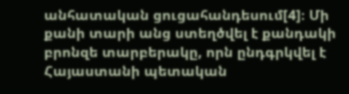անհատական ցուցահանդեսում[4]։ Մի քանի տարի անց ստեղծվել է քանդակի բրոնզե տարբերակը, որն ընդգրկվել է Հայաստանի պետական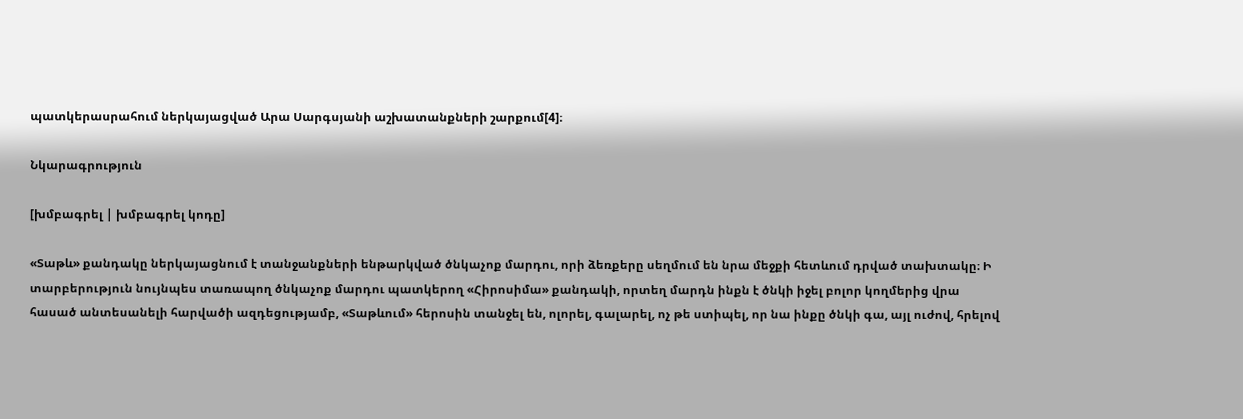պատկերասրահում ներկայացված Արա Սարգսյանի աշխատանքների շարքում[4]։

Նկարագրություն

[խմբագրել | խմբագրել կոդը]

«Տաթև» քանդակը ներկայացնում է տանջանքների ենթարկված ծնկաչոք մարդու, որի ձեռքերը սեղմում են նրա մեջքի հետևում դրված տախտակը։ Ի տարբերություն նույնպես տառապող ծնկաչոք մարդու պատկերող «Հիրոսիմա» քանդակի, որտեղ մարդն ինքն է ծնկի իջել բոլոր կողմերից վրա հասած անտեսանելի հարվածի ազդեցությամբ, «Տաթևում» հերոսին տանջել են, ոլորել, գալարել, ոչ թե ստիպել, որ նա ինքը ծնկի գա, այլ ուժով, հրելով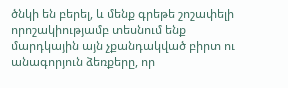ծնկի են բերել, և մենք գրեթե շոշափելի որոշակիությամբ տեսնում ենք մարդկային այն չքանդակված բիրտ ու անագորյուն ձեռքերը, որ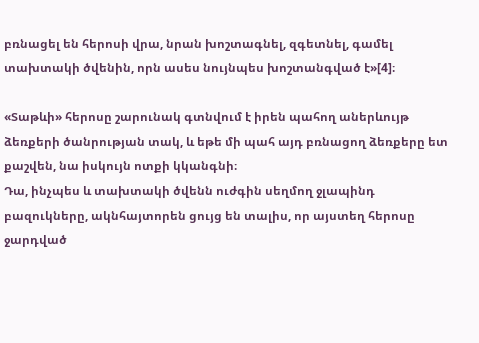բռնացել են հերոսի վրա, նրան խոշտագնել, զգետնել, գամել տախտակի ծվենին, որն ասես նույնպես խոշտանգված է»[4]։

«Տաթևի» հերոսը շարունակ գտնվում է իրեն պահող աներևույթ ձեռքերի ծանրության տակ, և եթե մի պահ այդ բռնացող ձեռքերը ետ քաշվեն, նա իսկույն ոտքի կկանգնի։
Դա, ինչպես և տախտակի ծվենն ուժգին սեղմող ջլապինդ բազուկները, ակնհայտորեն ցույց են տալիս, որ այստեղ հերոսը ջարդված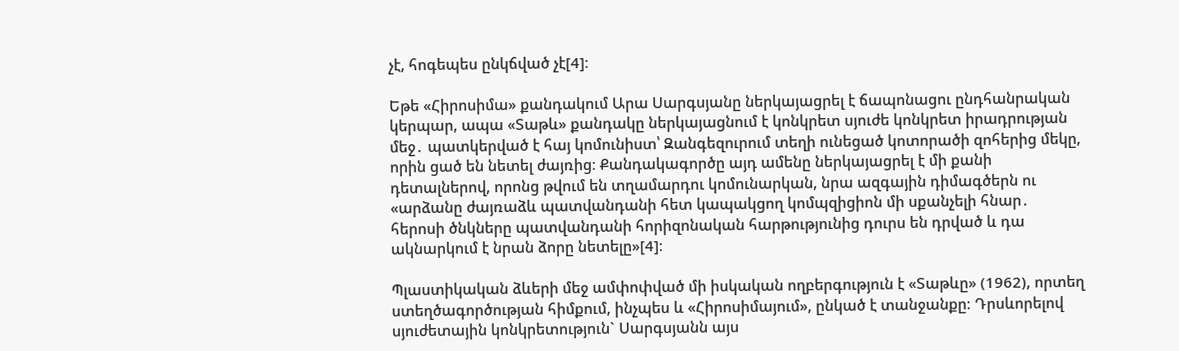չէ, հոգեպես ընկճված չէ[4]։

Եթե «Հիրոսիմա» քանդակում Արա Սարգսյանը ներկայացրել է ճապոնացու ընդհանրական կերպար, ապա «Տաթև» քանդակը ներկայացնում է կոնկրետ սյուժե կոնկրետ իրադրության մեջ․ պատկերված է հայ կոմունիստ՝ Զանգեզուրում տեղի ունեցած կոտորածի զոհերից մեկը, որին ցած են նետել ժայռից։ Քանդակագործը այդ ամենը ներկայացրել է մի քանի դետալներով, որոնց թվում են տղամարդու կոմունարկան, նրա ազգային դիմագծերն ու «արձանը ժայռաձև պատվանդանի հետ կապակցող կոմպզիցիոն մի սքանչելի հնար․ հերոսի ծնկները պատվանդանի հորիզոնական հարթությունից դուրս են դրված և դա ակնարկում է նրան ձորը նետելը»[4]։

Պլաստիկական ձևերի մեջ ամփոփված մի իսկական ողբերգություն է «Տաթևը» (1962), որտեղ ստեղծագործության հիմքում, ինչպես և «Հիրոսիմայում», ընկած է տանջանքը։ Դրսևորելով սյուժետային կոնկրետություն` Սարգսյանն այս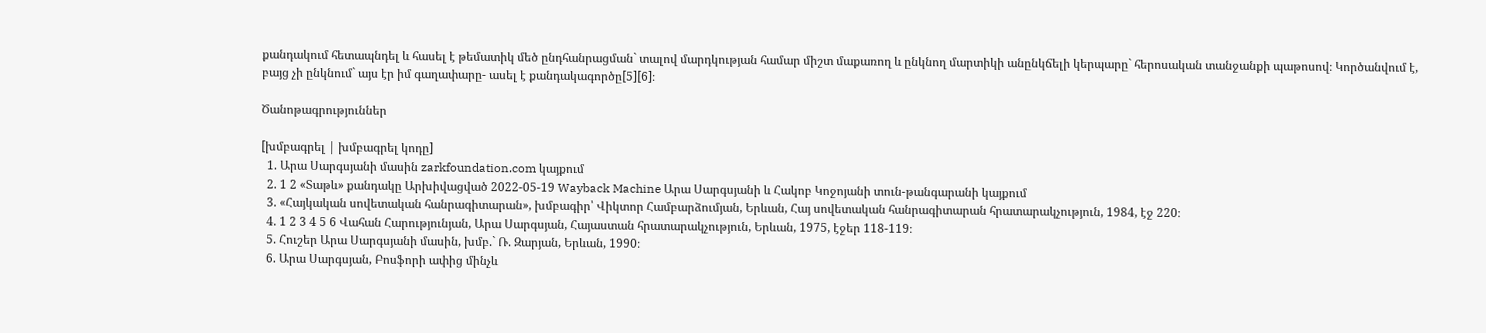քանդակում հետապնդել և հասել է թեմատիկ մեծ ընդհանրացման` տալով մարդկության համար միշտ մաքառող և ընկնող մարտիկի անընկճելի կերպարը` հերոսական տանջանքի պաթոսով։ Կործանվում է, բայց չի ընկնում` այս էր իմ գաղափարը- ասել է քանդակագործը[5][6]։

Ծանոթագրություններ

[խմբագրել | խմբագրել կոդը]
  1. Արա Սարգսյանի մասին zarkfoundation.com կայքում
  2. 1 2 «Տաթև» քանդակը Արխիվացված 2022-05-19 Wayback Machine Արա Սարգսյանի և Հակոբ Կոջոյանի տուն-թանգարանի կայքում
  3. «Հայկական սովետական հանրագիտարան», խմբագիր՝ Վիկտոր Համբարձումյան, Երևան, Հայ սովետական հանրագիտարան հրատարակչություն, 1984, էջ 220։
  4. 1 2 3 4 5 6 Վահան Հարությունյան, Արա Սարգսյան, Հայաստան հրատարակչություն, Երևան, 1975, էջեր 118-119։
  5. Հուշեր Արա Սարգսյանի մասին, խմբ.` Ռ. Զարյան, Երևան, 1990։
  6. Արա Սարգսյան, Բոսֆորի ափից մինչև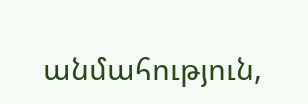անմահություն,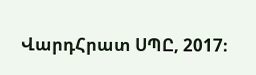ՎարդՀրատ ՍՊԸ, 2017։